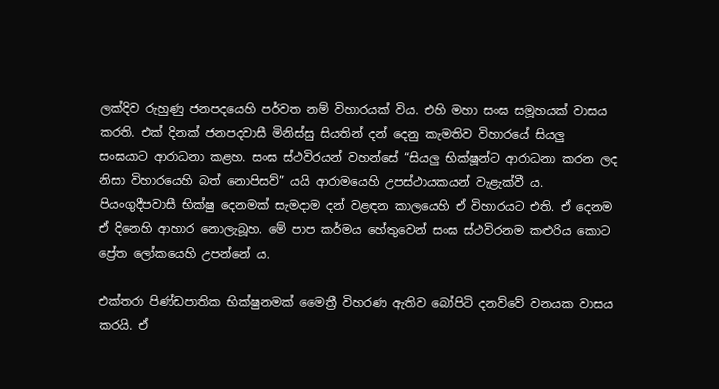ලක්දිව රුහුණු ජනපදයෙහි පර්වත නම් විහාරයක් විය. එහි මහා සංඝ සමූහයක් වාසය කරති. එක් දිනක් ජනපදවාසී මිනිස්සු සියතින් දන් දෙනු කැමතිව විහාරයේ සියලු සංඝයාට ආරාධනා කළහ. සංඝ ස්ථවිරයන් වහන්සේ “සියලු භික්ෂූන්ට ආරාධනා කරන ලද නිසා විහාරයෙහි බත් නොපිසව්” යයි ආරාමයෙහි උපස්ථායකයන් වැළැක්වී ය. පියංගුදීපවාසී භික්ෂු දෙනමක් සැමදාම දන් වළඳන කාලයෙහි ඒ විහාරයට එති. ඒ දෙනම ඒ දිනෙහි ආහාර නොලැබූහ. මේ පාප කර්මය හේතුවෙන් සංඝ ස්ථවිරනම කළුරිය කොට ප්‍රේත ලෝකයෙහි උපන්නේ ය.

එක්තරා පිණ්ඩපාතික භික්ෂුනමක් මෛත්‍රී විහරණ ඇතිව බෝපිටි දනව්වේ වනයක වාසය කරයි. ඒ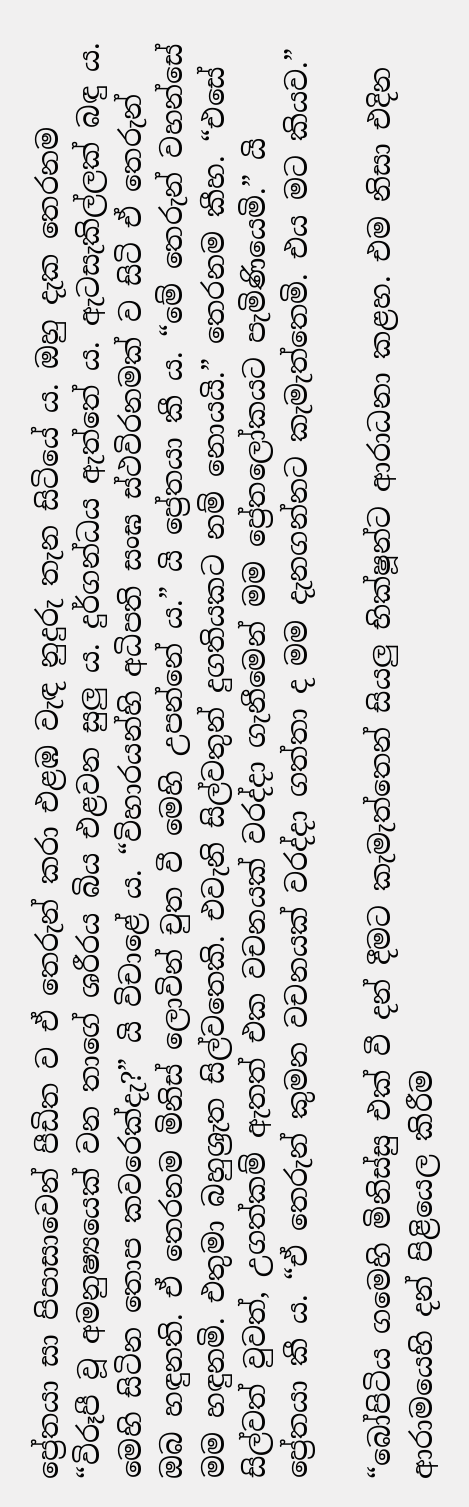ප්‍රේතයා සා පිපාසාවෙන් පීඩිත ව ඒ තෙරුන් කරා එළඹ වැඳ නුදුරු තැන සිටියේ ය. ඔහු දැක තෙරනම “විරූපී වූ අමනුෂ්‍යයෙක් වන තාගේ ශරීරය බිය එළවන සුලු ය. දුර්ගන්ධය ඇත්තේ ය. ඇටසැකිල්ලක් බඳු ය. මෙහි සිටින තොප කවරෙක්දැ?” යි විචාළේ ය. “විහාරයන්හි අධිපති සංඝ ස්ථවිරනමක් ව සිටි ඒ තෙරුන් ඔබ හඳුනති. ඒ තෙරනම මිනිස් ලොවින් චුත වී මෙහි උපන්නේ ය.” යි ප්‍රේතයා කී ය. “මේ තෙරුන් වහන්සේ මම හඳුනමි. එතුමා බහුශ්‍රැත සිල්වතෙකි. එවැනි සිල්වතුන් දුගතියකට නම් නොයයි.” තෙරනම කීහ. “එසේ සිල්වත් වුවත්, උගත්කම් ඇතත් එක වචනයක් වරද්දා ගැනීමෙන් මම ප්‍රේතලෝකයට පැමිණියෙමි.” යි ප්‍රේතයා කී ය. “ඒ තෙරුන් කුමන වචනයක් වරද්දා ගත්තා ද මම දැනගන්නට කැමැත්තෙමි. එය මට කියව.”

“බෝපිටිය ගමෙහි මිනිස්සු එක් වී දන් දීමට කැමැත්තෙන් සියලු භික්ෂූන්ට ආරාධනා කළහ. එම නිසා එදින ආරාමයෙහි දන් පිළියෙල කිරීම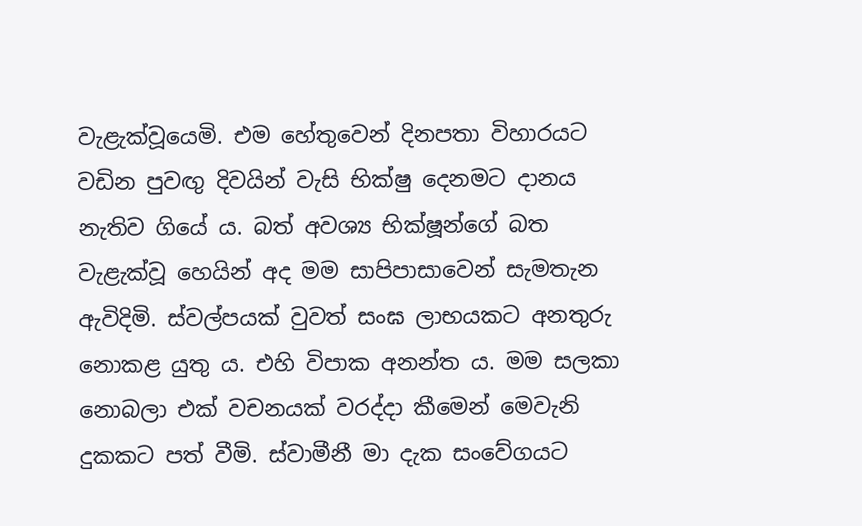වැළැක්වූයෙමි. එම හේතුවෙන් දිනපතා විහාරයට වඩින පුවඟු දිවයින් වැසි භික්ෂු දෙනමට දානය නැතිව ගියේ ය. බත් අවශ්‍ය භික්ෂූන්ගේ බත වැළැක්වූ හෙයින් අද මම සාපිපාසාවෙන් සැමතැන ඇවිදිමි. ස්වල්පයක් වුවත් සංඝ ලාභයකට අනතුරු නොකළ යුතු ය. එහි විපාක අනන්ත ය. මම සලකා නොබලා එක් වචනයක් වරද්දා කීමෙන් මෙවැනි දුකකට පත් වීමි. ස්වාමීනී මා දැක සංවේගයට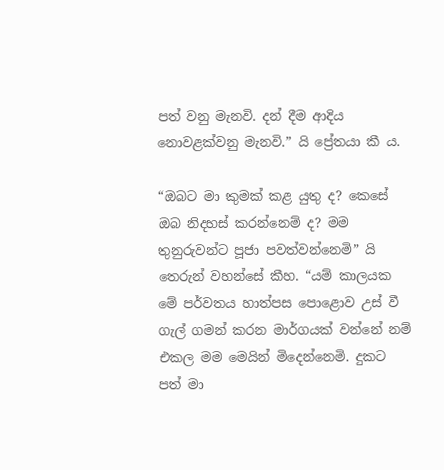පත් වනු මැනවි. දන් දීම ආදිය නොවළක්වනු මැනවි.” යි ප්‍රේතයා කී ය.

“ඔබට මා කුමක් කළ යුතු ද? කෙසේ ඔබ නිදහස් කරන්නෙම් ද? මම තුනුරුවන්ට පූජා පවත්වන්නෙමි” යි තෙරුන් වහන්සේ කීහ. “යම් කාලයක මේ පර්වතය හාත්පස පොළොව උස් වී ගැල් ගමන් කරන මාර්ගයක් වන්නේ නම් එකල මම මෙයින් මිදෙන්නෙමි. දුකට පත් මා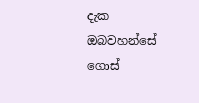දැක ඔබවහන්සේ ගොස්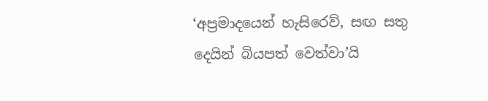‘අප්‍රමාදයෙන් හැසිරෙව්, සඟ සතු දෙයින් බියපත් වෙත්වා’යි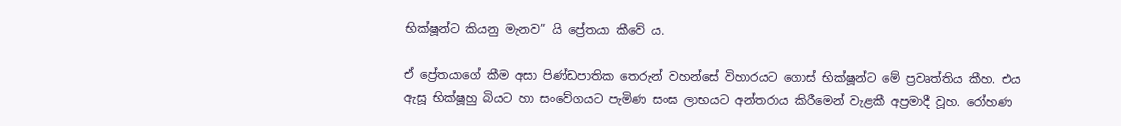භික්ෂූන්ට කියනු මැනව” යි ප්‍රේතයා කීවේ ය.

ඒ ප්‍රේතයාගේ කීම අසා පිණ්ඩපාතික තෙරුන් වහන්සේ විහාරයට ගොස් භික්ෂූන්ට මේ ප්‍රවෘත්තිය කීහ. එය ඇසූ භික්ෂූහු බියට හා සංවේගයට පැමිණ සංඝ ලාභයට අන්තරාය කිරීමෙන් වැළකී අප්‍රමාදී වූහ. රෝහණ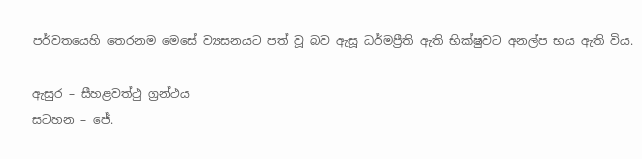පර්වතයෙහි තෙරනම මෙසේ ව්‍යසනයට පත් වූ බව ඇසූ ධර්මප්‍රීති ඇති භික්ෂුවට අනල්ප භය ඇති විය.

ඇසුර – සීහළවත්ථු ග්‍රන්ථය
සටහන – ජේ.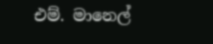එම්. මානෙල්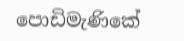පොඩිමැණිකේ